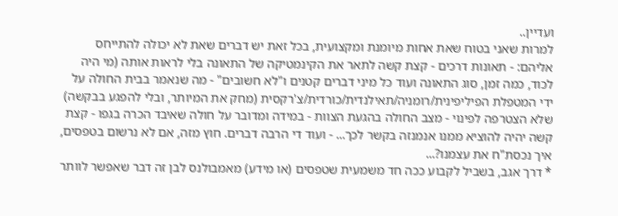ועדיין..
למרות שאני בטוח שאת אחות מיומנת ומקצועית, בכל זאת יש דברים שאת לא יכולה להתייחס אליהם: - תאונות דרכים - קצת קשה לתאר את הקינמטיקה של התאונה בלי לראות אותה (מי היה לכוד, כמה זמן, סוג התאונה ועוד כל מיני דברים קטנים ו"לא חשובים" - מה שנאמר בבית החולה על ידי המטפלת הפיליפינית/רומניה/תאילנדית/כורדית/צ'רקסית (מחק את המיותר, ובלי להפגע בבקשה) שלא הצטרפה לפינוי - מצב החולה בהגעת הצוות - במידה ומדובר על חולה שאיבד הכרה בגפו - קצת קשה יהיה להוציא ממנו אנמנזה בקשר לכך... - ועוד די הרבה דברים. חוץ מזה, אם לא נרשום בטפסים, איך נכסת"ח את עצמנו?...
* דרך אגב, בשביל לקבוע ככה חד משמעית שטפסים (או מידע) מאמבולנס לבן זה דבר שאפשר לוותר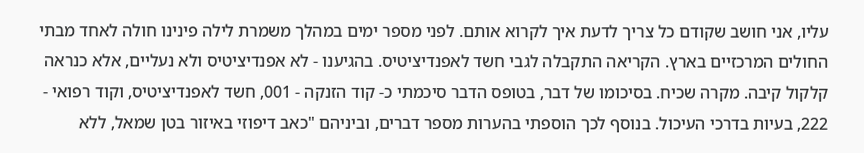עליו, אני חושב שקודם כל צריך לדעת איך לקרוא אותם. לפני מספר ימים במהלך משמרת לילה פינינו חולה לאחד מבתי החולים המרכזיים בארץ. הקריאה התקבלה לגבי חשד לאפנדיציטיס. בהגיענו - לא אפנדיציטיס ולא נעליים, אלא כנראה קלקול קיבה. מקרה שכיח. בסיכומו של דבר, בטופס הדבר סיכמתי כ- קוד הזנקה - 001, חשד לאפנדיציטיס, וקוד רפואי - 222, בעיות בדרכי העיכול. בנוסף לכך הוספתי בהערות מספר דברים, וביניהם "כאב דיפוזי באיזור בטן שמאל, ללא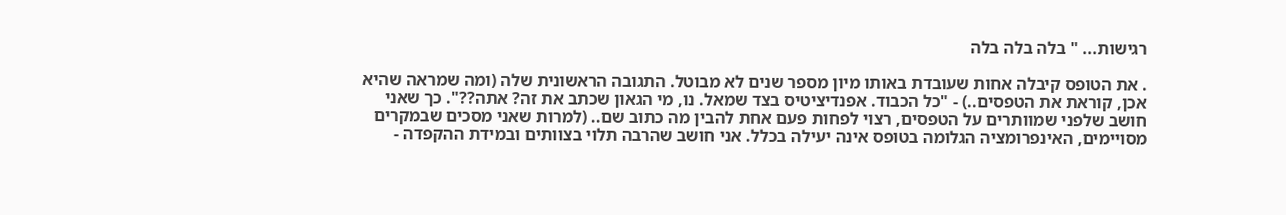רגישות... " בלה בלה בלה

. את הטופס קיבלה אחות שעובדת באותו מיון מספר שנים לא מבוטל. התגובה הראשונית שלה (ומה שמראה שהיא אכן, קוראת את הטפסים..) - "כל הכבוד. אפנדיציטיס בצד שמאל. נו, מי הגאון שכתב את זה? אתה??". כך שאני חושב שלפני שמוותרים על הטפסים, רצוי לפחות פעם אחת להבין מה כתוב שם.. (למרות שאני מסכים שבמקרים מסויימים, האינפרומציה הגלומה בטופס אינה יעילה בכלל. אני חושב שהרבה תלוי בצוותים ובמידת ההקפדה -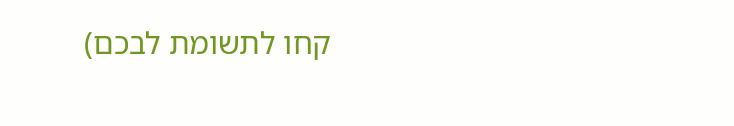קחו לתשומת לבכם)